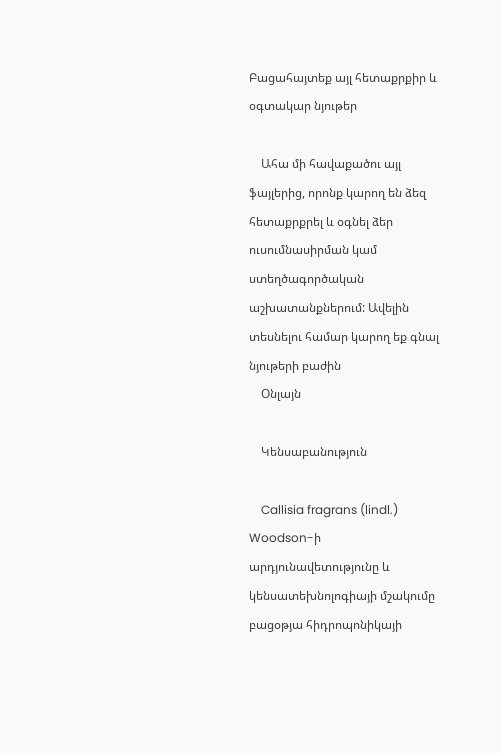Բացահայտեք այլ հետաքրքիր և օգտակար նյութեր

    Ահա մի հավաքածու այլ ֆայլերից, որոնք կարող են ձեզ հետաքրքրել և օգնել ձեր ուսումնասիրման կամ ստեղծագործական աշխատանքներում: Ավելին տեսնելու համար կարող եք գնալ նյութերի բաժին
    Օնլայն

    Կենսաբանություն

    Callisia fragrans (lindl.) Woodson-ի արդյունավետությունը և կենսատեխնոլոգիայի մշակումը բացօթյա հիդրոպոնիկայի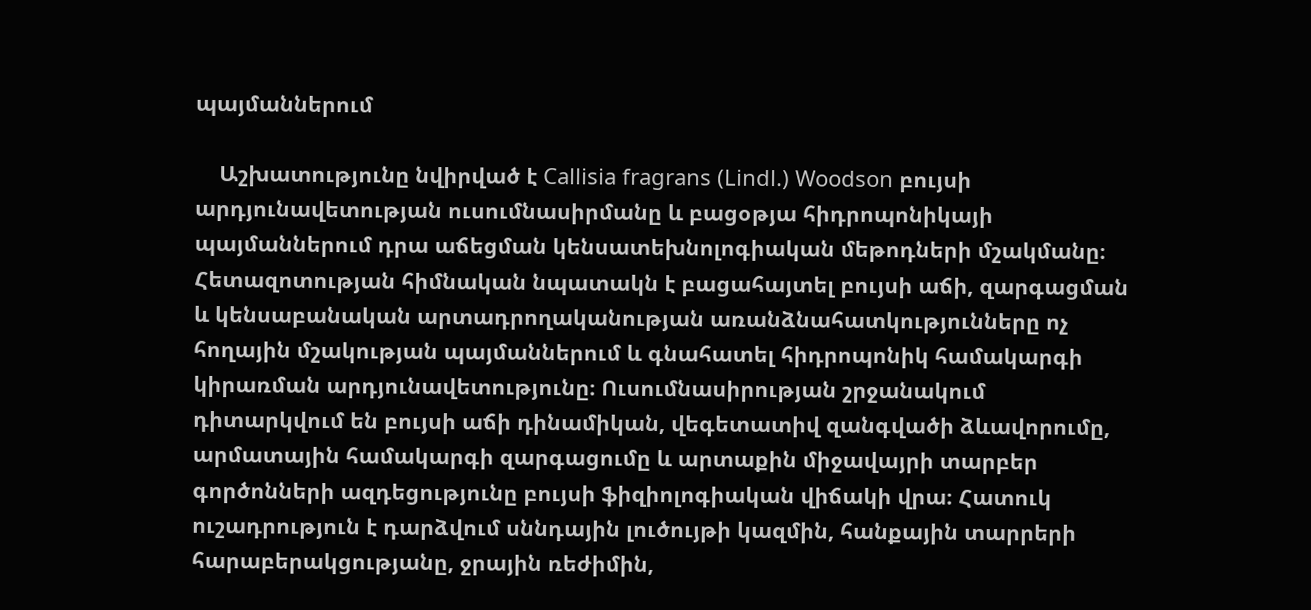պայմաններում

    Աշխատությունը նվիրված է Callisia fragrans (Lindl.) Woodson բույսի արդյունավետության ուսումնասիրմանը և բացօթյա հիդրոպոնիկայի պայմաններում դրա աճեցման կենսատեխնոլոգիական մեթոդների մշակմանը։ Հետազոտության հիմնական նպատակն է բացահայտել բույսի աճի, զարգացման և կենսաբանական արտադրողականության առանձնահատկությունները ոչ հողային մշակության պայմաններում և գնահատել հիդրոպոնիկ համակարգի կիրառման արդյունավետությունը։ Ուսումնասիրության շրջանակում դիտարկվում են բույսի աճի դինամիկան, վեգետատիվ զանգվածի ձևավորումը, արմատային համակարգի զարգացումը և արտաքին միջավայրի տարբեր գործոնների ազդեցությունը բույսի ֆիզիոլոգիական վիճակի վրա։ Հատուկ ուշադրություն է դարձվում սննդային լուծույթի կազմին, հանքային տարրերի հարաբերակցությանը, ջրային ռեժիմին,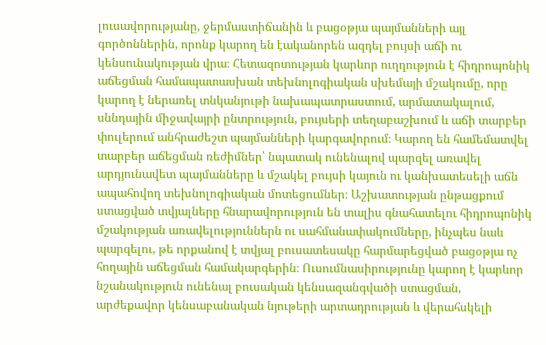լուսավորությանը, ջերմաստիճանին և բացօթյա պայմանների այլ գործոններին, որոնք կարող են էականորեն ազդել բույսի աճի ու կենսունակության վրա։ Հետազոտության կարևոր ուղղություն է հիդրոպոնիկ աճեցման համապատասխան տեխնոլոգիական սխեմայի մշակումը, որը կարող է ներառել տնկանյութի նախապատրաստում, արմատակալում, սննդային միջավայրի ընտրություն, բույսերի տեղաբաշխում և աճի տարբեր փուլերում անհրաժեշտ պայմանների կարգավորում։ Կարող են համեմատվել տարբեր աճեցման ռեժիմներ՝ նպատակ ունենալով պարզել առավել արդյունավետ պայմանները և մշակել բույսի կայուն ու կանխատեսելի աճն ապահովող տեխնոլոգիական մոտեցումներ։ Աշխատության ընթացքում ստացված տվյալները հնարավորություն են տալիս գնահատելու հիդրոպոնիկ մշակության առավելություններն ու սահմանափակումները, ինչպես նաև պարզելու, թե որքանով է տվյալ բուսատեսակը հարմարեցված բացօթյա ոչ հողային աճեցման համակարգերին։ Ուսումնասիրությունը կարող է կարևոր նշանակություն ունենալ բուսական կենսազանգվածի ստացման, արժեքավոր կենսաբանական նյութերի արտադրության և վերահսկելի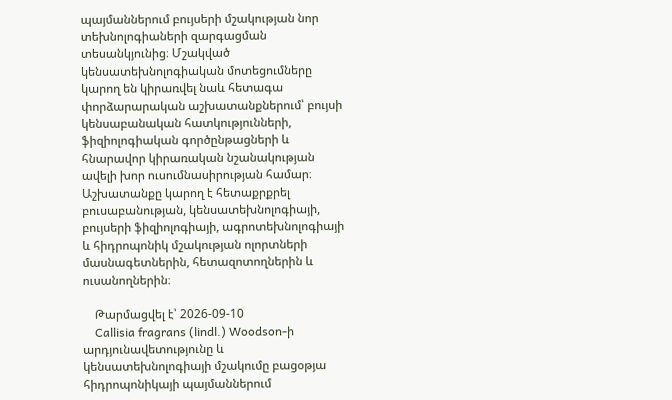պայմաններում բույսերի մշակության նոր տեխնոլոգիաների զարգացման տեսանկյունից։ Մշակված կենսատեխնոլոգիական մոտեցումները կարող են կիրառվել նաև հետագա փորձարարական աշխատանքներում՝ բույսի կենսաբանական հատկությունների, ֆիզիոլոգիական գործընթացների և հնարավոր կիրառական նշանակության ավելի խոր ուսումնասիրության համար։ Աշխատանքը կարող է հետաքրքրել բուսաբանության, կենսատեխնոլոգիայի, բույսերի ֆիզիոլոգիայի, ագրոտեխնոլոգիայի և հիդրոպոնիկ մշակության ոլորտների մասնագետներին, հետազոտողներին և ուսանողներին։

    Թարմացվել է՝ 2026-09-10
    Callisia fragrans (lindl.) Woodson-ի արդյունավետությունը և կենսատեխնոլոգիայի մշակումը բացօթյա հիդրոպոնիկայի պայմաններում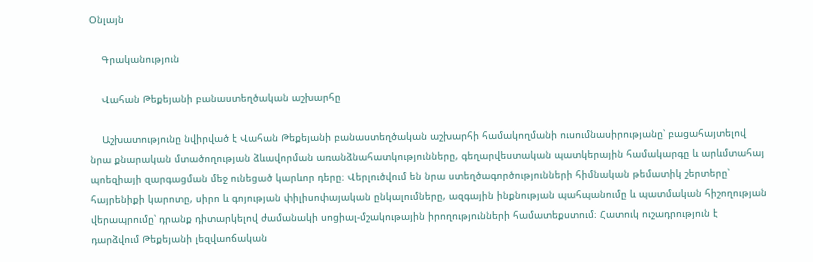Օնլայն

    Գրականություն

    Վահան Թեքեյանի բանաստեղծական աշխարհը

    Աշխատությունը նվիրված է Վահան Թեքեյանի բանաստեղծական աշխարհի համակողմանի ուսումնասիրությանը՝ բացահայտելով նրա քնարական մտածողության ձևավորման առանձնահատկությունները, գեղարվեստական պատկերային համակարգը և արևմտահայ պոեզիայի զարգացման մեջ ունեցած կարևոր դերը։ Վերլուծվում են նրա ստեղծագործությունների հիմնական թեմատիկ շերտերը՝ հայրենիքի կարոտը, սիրո և գոյության փիլիսոփայական ընկալումները, ազգային ինքնության պահպանումը և պատմական հիշողության վերապրումը՝ դրանք դիտարկելով ժամանակի սոցիալ-մշակութային իրողությունների համատեքստում։ Հատուկ ուշադրություն է դարձվում Թեքեյանի լեզվաոճական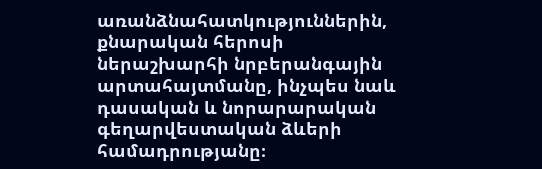առանձնահատկություններին, քնարական հերոսի ներաշխարհի նրբերանգային արտահայտմանը, ինչպես նաև դասական և նորարարական գեղարվեստական ձևերի համադրությանը։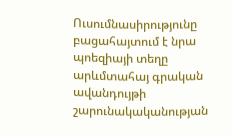Ուսումնասիրությունը բացահայտում է նրա պոեզիայի տեղը արևմտահայ գրական ավանդույթի շարունակականության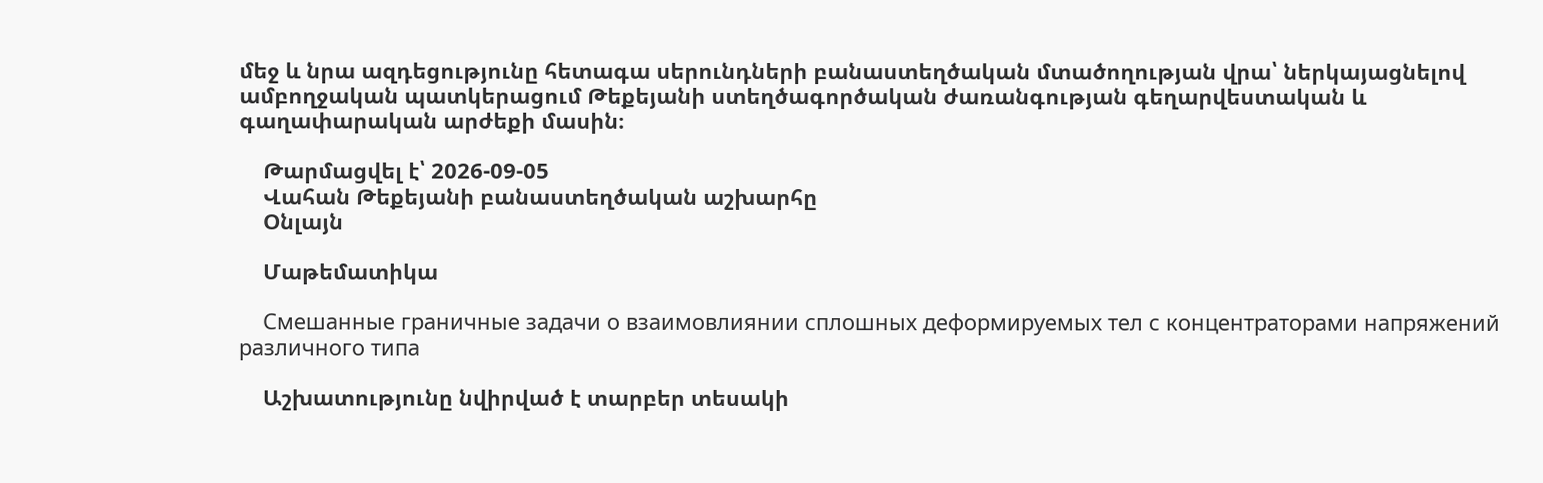մեջ և նրա ազդեցությունը հետագա սերունդների բանաստեղծական մտածողության վրա՝ ներկայացնելով ամբողջական պատկերացում Թեքեյանի ստեղծագործական ժառանգության գեղարվեստական և գաղափարական արժեքի մասին։

    Թարմացվել է՝ 2026-09-05
    Վահան Թեքեյանի բանաստեղծական աշխարհը
    Օնլայն

    Մաթեմատիկա

    Смешанные граничные задачи о взаимовлиянии сплошных деформируемых тел с концентраторами напряжений различного типа

    Աշխատությունը նվիրված է տարբեր տեսակի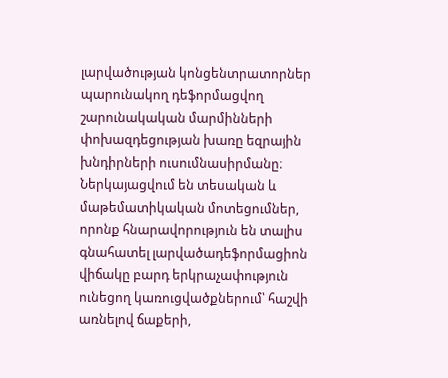լարվածության կոնցենտրատորներ պարունակող դեֆորմացվող շարունակական մարմինների փոխազդեցության խառը եզրային խնդիրների ուսումնասիրմանը։ Ներկայացվում են տեսական և մաթեմատիկական մոտեցումներ, որոնք հնարավորություն են տալիս գնահատել լարվածադեֆորմացիոն վիճակը բարդ երկրաչափություն ունեցող կառուցվածքներում՝ հաշվի առնելով ճաքերի,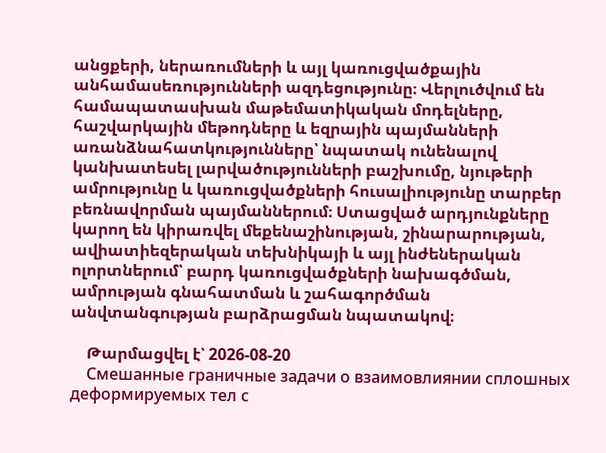անցքերի, ներառումների և այլ կառուցվածքային անհամասեռությունների ազդեցությունը։ Վերլուծվում են համապատասխան մաթեմատիկական մոդելները, հաշվարկային մեթոդները և եզրային պայմանների առանձնահատկությունները՝ նպատակ ունենալով կանխատեսել լարվածությունների բաշխումը, նյութերի ամրությունը և կառուցվածքների հուսալիությունը տարբեր բեռնավորման պայմաններում։ Ստացված արդյունքները կարող են կիրառվել մեքենաշինության, շինարարության, ավիատիեզերական տեխնիկայի և այլ ինժեներական ոլորտներում՝ բարդ կառուցվածքների նախագծման, ամրության գնահատման և շահագործման անվտանգության բարձրացման նպատակով։

    Թարմացվել է՝ 2026-08-20
    Смешанные граничные задачи о взаимовлиянии сплошных деформируемых тел с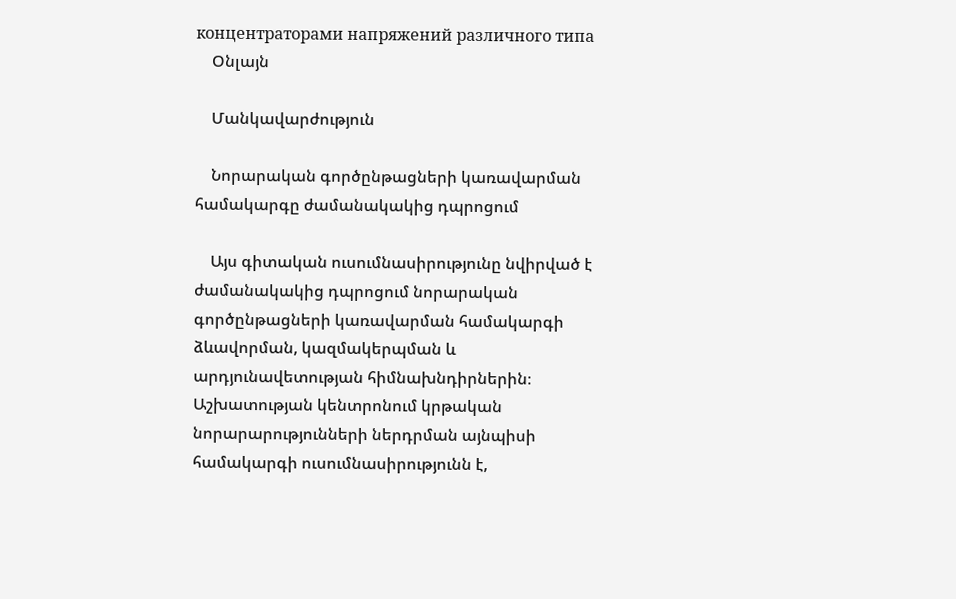концентраторами напряжений различного типа
    Օնլայն

    Մանկավարժություն

    Նորարական գործընթացների կառավարման համակարգը ժամանակակից դպրոցում

    Այս գիտական ուսումնասիրությունը նվիրված է ժամանակակից դպրոցում նորարական գործընթացների կառավարման համակարգի ձևավորման, կազմակերպման և արդյունավետության հիմնախնդիրներին։ Աշխատության կենտրոնում կրթական նորարարությունների ներդրման այնպիսի համակարգի ուսումնասիրությունն է,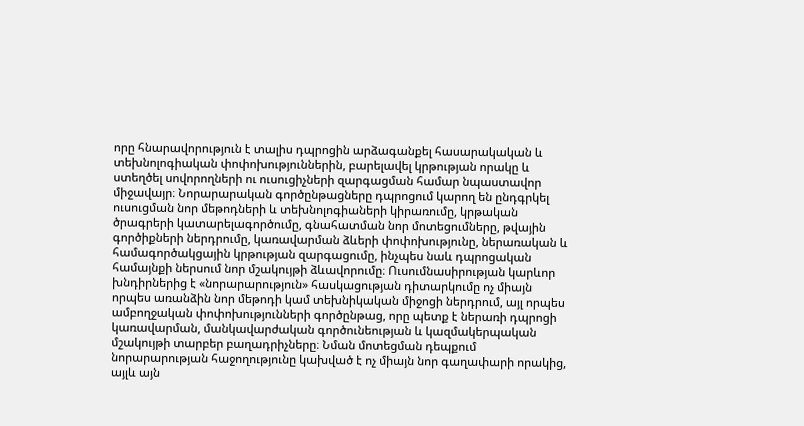որը հնարավորություն է տալիս դպրոցին արձագանքել հասարակական և տեխնոլոգիական փոփոխություններին, բարելավել կրթության որակը և ստեղծել սովորողների ու ուսուցիչների զարգացման համար նպաստավոր միջավայր։ Նորարարական գործընթացները դպրոցում կարող են ընդգրկել ուսուցման նոր մեթոդների և տեխնոլոգիաների կիրառումը, կրթական ծրագրերի կատարելագործումը, գնահատման նոր մոտեցումները, թվային գործիքների ներդրումը, կառավարման ձևերի փոփոխությունը, ներառական և համագործակցային կրթության զարգացումը, ինչպես նաև դպրոցական համայնքի ներսում նոր մշակույթի ձևավորումը։ Ուսումնասիրության կարևոր խնդիրներից է «նորարարություն» հասկացության դիտարկումը ոչ միայն որպես առանձին նոր մեթոդի կամ տեխնիկական միջոցի ներդրում, այլ որպես ամբողջական փոփոխությունների գործընթաց, որը պետք է ներառի դպրոցի կառավարման, մանկավարժական գործունեության և կազմակերպական մշակույթի տարբեր բաղադրիչները։ Նման մոտեցման դեպքում նորարարության հաջողությունը կախված է ոչ միայն նոր գաղափարի որակից, այլև այն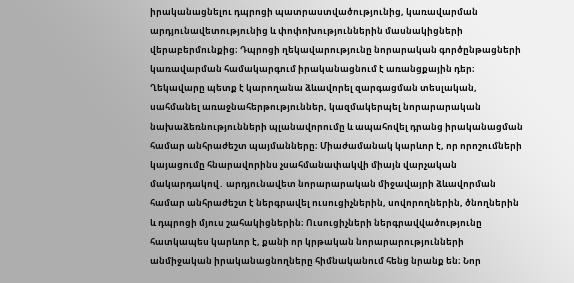իրականացնելու դպրոցի պատրաստվածությունից, կառավարման արդյունավետությունից և փոփոխություններին մասնակիցների վերաբերմունքից։ Դպրոցի ղեկավարությունը նորարական գործընթացների կառավարման համակարգում իրականացնում է առանցքային դեր։ Ղեկավարը պետք է կարողանա ձևավորել զարգացման տեսլական, սահմանել առաջնահերթություններ, կազմակերպել նորարարական նախաձեռնությունների պլանավորումը և ապահովել դրանց իրականացման համար անհրաժեշտ պայմանները։ Միաժամանակ կարևոր է, որ որոշումների կայացումը հնարավորինս չսահմանափակվի միայն վարչական մակարդակով․ արդյունավետ նորարարական միջավայրի ձևավորման համար անհրաժեշտ է ներգրավել ուսուցիչներին, սովորողներին, ծնողներին և դպրոցի մյուս շահակիցներին։ Ուսուցիչների ներգրավվածությունը հատկապես կարևոր է, քանի որ կրթական նորարարությունների անմիջական իրականացնողները հիմնականում հենց նրանք են։ Նոր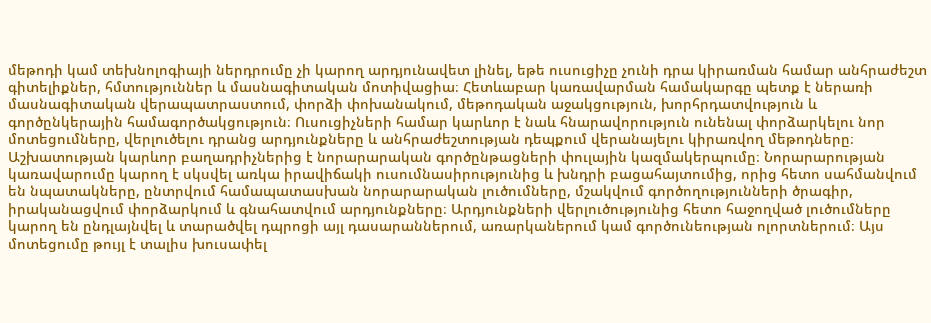մեթոդի կամ տեխնոլոգիայի ներդրումը չի կարող արդյունավետ լինել, եթե ուսուցիչը չունի դրա կիրառման համար անհրաժեշտ գիտելիքներ, հմտություններ և մասնագիտական մոտիվացիա։ Հետևաբար կառավարման համակարգը պետք է ներառի մասնագիտական վերապատրաստում, փորձի փոխանակում, մեթոդական աջակցություն, խորհրդատվություն և գործընկերային համագործակցություն։ Ուսուցիչների համար կարևոր է նաև հնարավորություն ունենալ փորձարկելու նոր մոտեցումները, վերլուծելու դրանց արդյունքները և անհրաժեշտության դեպքում վերանայելու կիրառվող մեթոդները։ Աշխատության կարևոր բաղադրիչներից է նորարարական գործընթացների փուլային կազմակերպումը։ Նորարարության կառավարումը կարող է սկսվել առկա իրավիճակի ուսումնասիրությունից և խնդրի բացահայտումից, որից հետո սահմանվում են նպատակները, ընտրվում համապատասխան նորարարական լուծումները, մշակվում գործողությունների ծրագիր, իրականացվում փորձարկում և գնահատվում արդյունքները։ Արդյունքների վերլուծությունից հետո հաջողված լուծումները կարող են ընդլայնվել և տարածվել դպրոցի այլ դասարաններում, առարկաներում կամ գործունեության ոլորտներում։ Այս մոտեցումը թույլ է տալիս խուսափել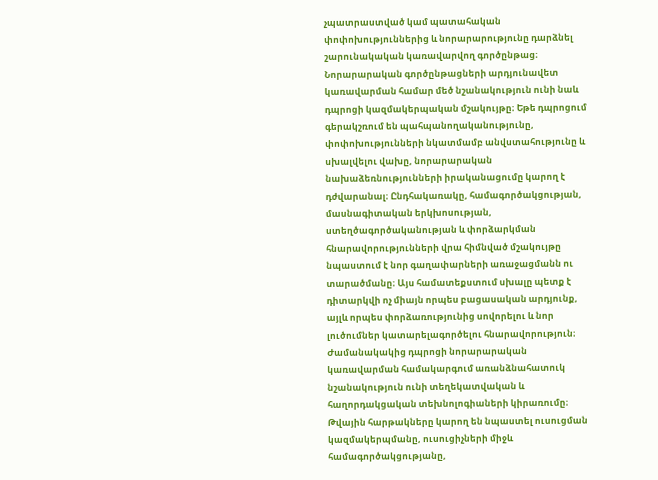չպատրաստված կամ պատահական փոփոխություններից և նորարարությունը դարձնել շարունակական կառավարվող գործընթաց։ Նորարարական գործընթացների արդյունավետ կառավարման համար մեծ նշանակություն ունի նաև դպրոցի կազմակերպական մշակույթը։ Եթե դպրոցում գերակշռում են պահպանողականությունը, փոփոխությունների նկատմամբ անվստահությունը և սխալվելու վախը, նորարարական նախաձեռնությունների իրականացումը կարող է դժվարանալ։ Ընդհակառակը, համագործակցության, մասնագիտական երկխոսության, ստեղծագործականության և փորձարկման հնարավորությունների վրա հիմնված մշակույթը նպաստում է նոր գաղափարների առաջացմանն ու տարածմանը։ Այս համատեքստում սխալը պետք է դիտարկվի ոչ միայն որպես բացասական արդյունք, այլև որպես փորձառությունից սովորելու և նոր լուծումներ կատարելագործելու հնարավորություն։ Ժամանակակից դպրոցի նորարարական կառավարման համակարգում առանձնահատուկ նշանակություն ունի տեղեկատվական և հաղորդակցական տեխնոլոգիաների կիրառումը։ Թվային հարթակները կարող են նպաստել ուսուցման կազմակերպմանը, ուսուցիչների միջև համագործակցությանը,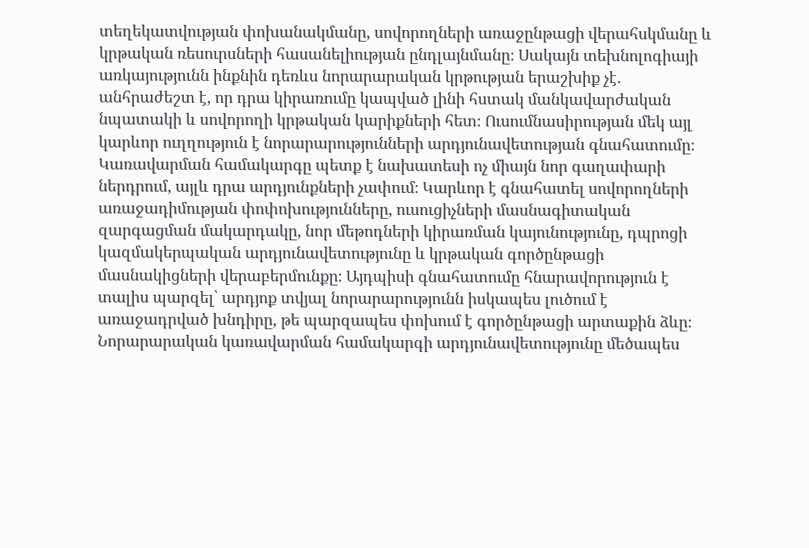տեղեկատվության փոխանակմանը, սովորողների առաջընթացի վերահսկմանը և կրթական ռեսուրսների հասանելիության ընդլայնմանը։ Սակայն տեխնոլոգիայի առկայությունն ինքնին դեռևս նորարարական կրթության երաշխիք չէ․ անհրաժեշտ է, որ դրա կիրառումը կապված լինի հստակ մանկավարժական նպատակի և սովորողի կրթական կարիքների հետ։ Ուսումնասիրության մեկ այլ կարևոր ուղղություն է նորարարությունների արդյունավետության գնահատումը։ Կառավարման համակարգը պետք է նախատեսի ոչ միայն նոր գաղափարի ներդրում, այլև դրա արդյունքների չափում։ Կարևոր է գնահատել սովորողների առաջադիմության փոփոխությունները, ուսուցիչների մասնագիտական զարգացման մակարդակը, նոր մեթոդների կիրառման կայունությունը, դպրոցի կազմակերպական արդյունավետությունը և կրթական գործընթացի մասնակիցների վերաբերմունքը։ Այդպիսի գնահատումը հնարավորություն է տալիս պարզել՝ արդյոք տվյալ նորարարությունն իսկապես լուծում է առաջադրված խնդիրը, թե պարզապես փոխում է գործընթացի արտաքին ձևը։ Նորարարական կառավարման համակարգի արդյունավետությունը մեծապես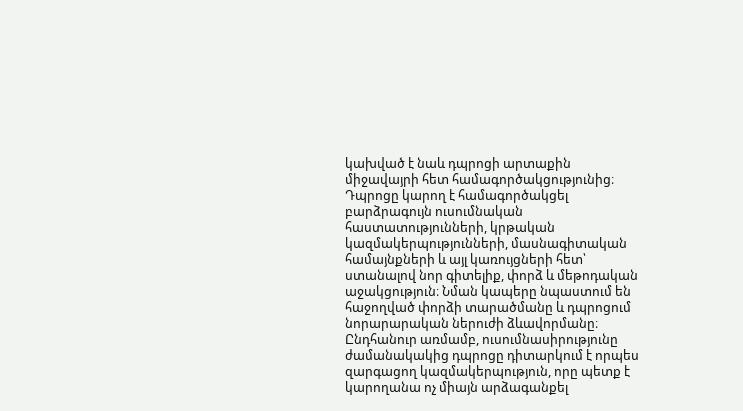կախված է նաև դպրոցի արտաքին միջավայրի հետ համագործակցությունից։ Դպրոցը կարող է համագործակցել բարձրագույն ուսումնական հաստատությունների, կրթական կազմակերպությունների, մասնագիտական համայնքների և այլ կառույցների հետ՝ ստանալով նոր գիտելիք, փորձ և մեթոդական աջակցություն։ Նման կապերը նպաստում են հաջողված փորձի տարածմանը և դպրոցում նորարարական ներուժի ձևավորմանը։ Ընդհանուր առմամբ, ուսումնասիրությունը ժամանակակից դպրոցը դիտարկում է որպես զարգացող կազմակերպություն, որը պետք է կարողանա ոչ միայն արձագանքել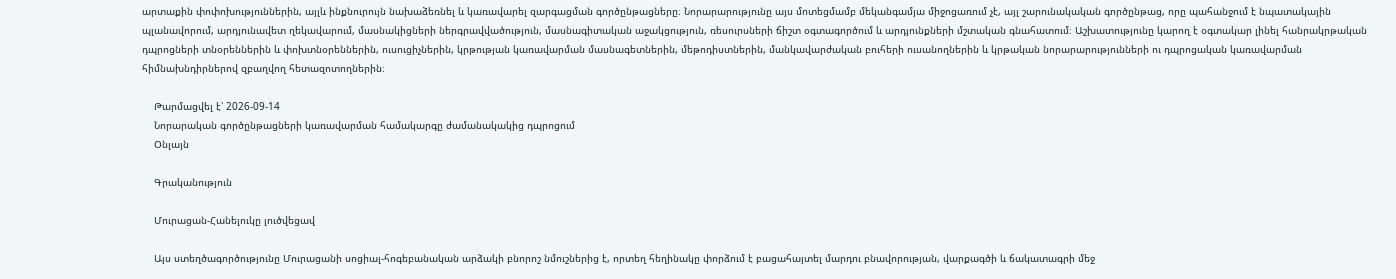արտաքին փոփոխություններին, այլև ինքնուրույն նախաձեռնել և կառավարել զարգացման գործընթացները։ Նորարարությունը այս մոտեցմամբ մեկանգամյա միջոցառում չէ, այլ շարունակական գործընթաց, որը պահանջում է նպատակային պլանավորում, արդյունավետ ղեկավարում, մասնակիցների ներգրավվածություն, մասնագիտական աջակցություն, ռեսուրսների ճիշտ օգտագործում և արդյունքների մշտական գնահատում։ Աշխատությունը կարող է օգտակար լինել հանրակրթական դպրոցների տնօրեններին և փոխտնօրեններին, ուսուցիչներին, կրթության կառավարման մասնագետներին, մեթոդիստներին, մանկավարժական բուհերի ուսանողներին և կրթական նորարարությունների ու դպրոցական կառավարման հիմնախնդիրներով զբաղվող հետազոտողներին։

    Թարմացվել է՝ 2026-09-14
    Նորարական գործընթացների կառավարման համակարգը ժամանակակից դպրոցում
    Օնլայն

    Գրականություն

    Մուրացան-Հանելուկը լուծվեցավ

    Այս ստեղծագործությունը Մուրացանի սոցիալ-հոգեբանական արձակի բնորոշ նմուշներից է, որտեղ հեղինակը փորձում է բացահայտել մարդու բնավորության, վարքագծի և ճակատագրի մեջ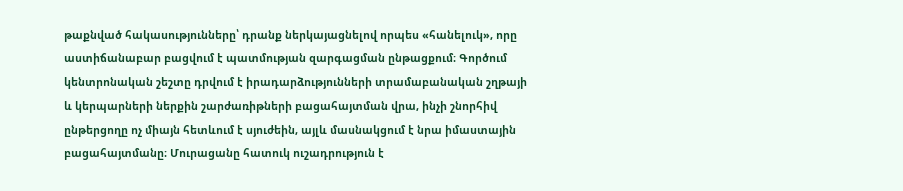թաքնված հակասությունները՝ դրանք ներկայացնելով որպես «հանելուկ», որը աստիճանաբար բացվում է պատմության զարգացման ընթացքում։ Գործում կենտրոնական շեշտը դրվում է իրադարձությունների տրամաբանական շղթայի և կերպարների ներքին շարժառիթների բացահայտման վրա, ինչի շնորհիվ ընթերցողը ոչ միայն հետևում է սյուժեին, այլև մասնակցում է նրա իմաստային բացահայտմանը։ Մուրացանը հատուկ ուշադրություն է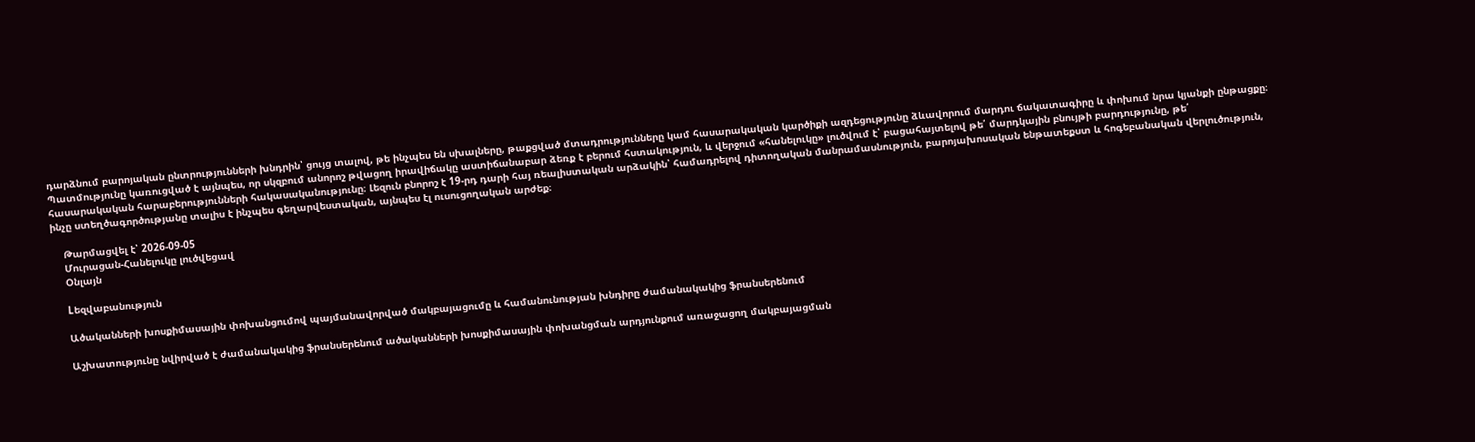դարձնում բարոյական ընտրությունների խնդրին՝ ցույց տալով, թե ինչպես են սխալները, թաքցված մտադրությունները կամ հասարակական կարծիքի ազդեցությունը ձևավորում մարդու ճակատագիրը և փոխում նրա կյանքի ընթացքը։ Պատմությունը կառուցված է այնպես, որ սկզբում անորոշ թվացող իրավիճակը աստիճանաբար ձեռք է բերում հստակություն, և վերջում «հանելուկը» լուծվում է՝ բացահայտելով թե՛ մարդկային բնույթի բարդությունը, թե՛ հասարակական հարաբերությունների հակասականությունը։ Լեզուն բնորոշ է 19-րդ դարի հայ ռեալիստական արձակին՝ համադրելով դիտողական մանրամասնություն, բարոյախոսական ենթատեքստ և հոգեբանական վերլուծություն, ինչը ստեղծագործությանը տալիս է ինչպես գեղարվեստական, այնպես էլ ուսուցողական արժեք։

    Թարմացվել է՝ 2026-09-05
    Մուրացան-Հանելուկը լուծվեցավ
    Օնլայն

    Lեզվաբանություն

    Ածականների խոսքիմասային փոխանցումով պայմանավորված մակբայացումը և համանունության խնդիրը ժամանակակից ֆրանսերենում

    Աշխատությունը նվիրված է ժամանակակից ֆրանսերենում ածականների խոսքիմասային փոխանցման արդյունքում առաջացող մակբայացման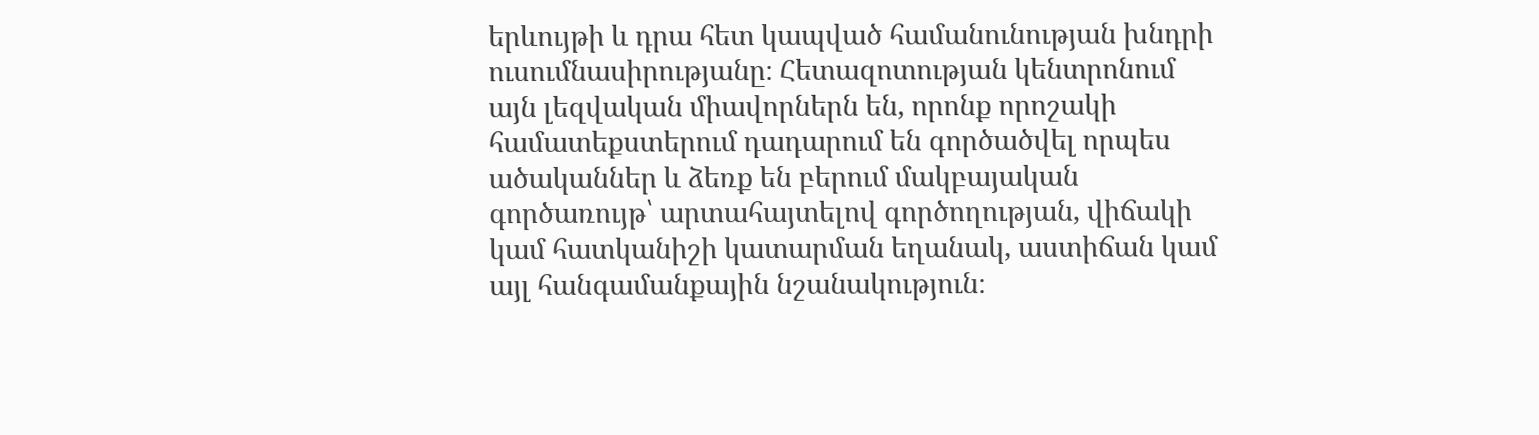երևույթի և դրա հետ կապված համանունության խնդրի ուսումնասիրությանը։ Հետազոտության կենտրոնում այն լեզվական միավորներն են, որոնք որոշակի համատեքստերում դադարում են գործածվել որպես ածականներ և ձեռք են բերում մակբայական գործառույթ՝ արտահայտելով գործողության, վիճակի կամ հատկանիշի կատարման եղանակ, աստիճան կամ այլ հանգամանքային նշանակություն։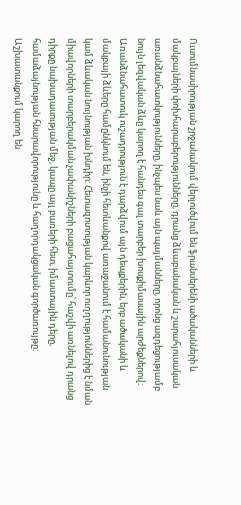Ուսումնասիրության շրջանակում վերլուծվում են ֆրանսերենի ածականների և մակբայների փոխհարաբերությունները, դրանց ձևաբանական և շարահյուսական առանձնահատկությունները, ինչպես նաև այն պայմանները, որոնց ազդեցությամբ նույն լեզվական ձևը կարող է հանդես գալ տարբեր խոսքիմասային արժեքներով։ Առանձնահատուկ ուշադրություն է դարձվում այն դեպքերին, երբ ածականի և մակբայի ձևերը համընկնում են, ինչի հետևանքով առաջանում է համանունության կամ ձևական նույնության խնդիր։ Հետազոտության կարևոր ուղղություններից է նման միավորների տարբերակման չափանիշների բացահայտումը՝ հաշվի առնելով դրանց դիրքը նախադասության մեջ, կապը այլ բառերի հետ, իմաստային դերը, համաձայնության հնարավորությունը և հաղորդակցական գործառույթը։ Աշխատանքում կարող են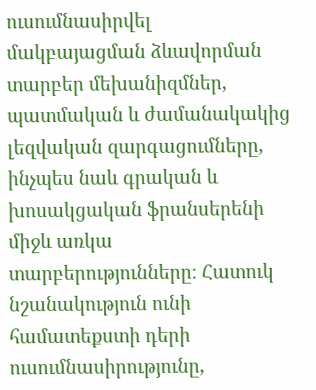ուսումնասիրվել մակբայացման ձևավորման տարբեր մեխանիզմներ, պատմական և ժամանակակից լեզվական զարգացումները, ինչպես նաև գրական և խոսակցական ֆրանսերենի միջև առկա տարբերությունները։ Հատուկ նշանակություն ունի համատեքստի դերի ուսումնասիրությունը,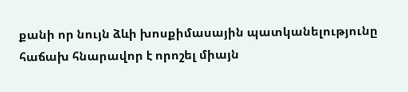քանի որ նույն ձևի խոսքիմասային պատկանելությունը հաճախ հնարավոր է որոշել միայն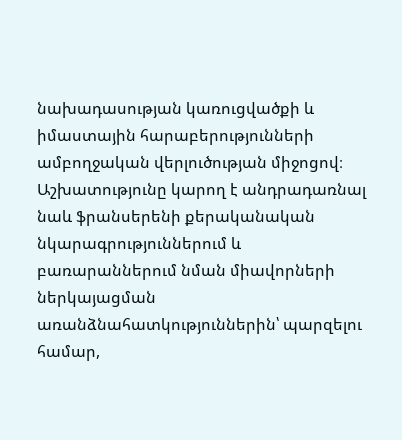նախադասության կառուցվածքի և իմաստային հարաբերությունների ամբողջական վերլուծության միջոցով։ Աշխատությունը կարող է անդրադառնալ նաև ֆրանսերենի քերականական նկարագրություններում և բառարաններում նման միավորների ներկայացման առանձնահատկություններին՝ պարզելու համար,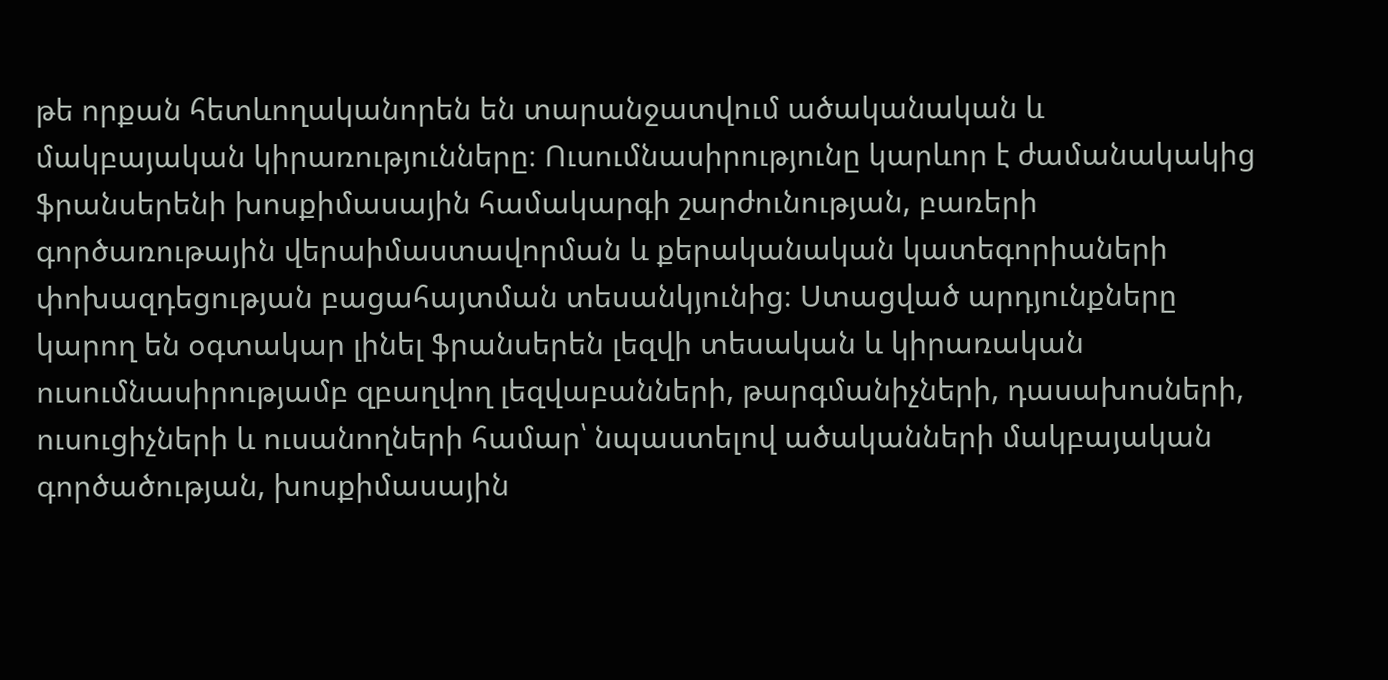թե որքան հետևողականորեն են տարանջատվում ածականական և մակբայական կիրառությունները։ Ուսումնասիրությունը կարևոր է ժամանակակից ֆրանսերենի խոսքիմասային համակարգի շարժունության, բառերի գործառութային վերաիմաստավորման և քերականական կատեգորիաների փոխազդեցության բացահայտման տեսանկյունից։ Ստացված արդյունքները կարող են օգտակար լինել ֆրանսերեն լեզվի տեսական և կիրառական ուսումնասիրությամբ զբաղվող լեզվաբանների, թարգմանիչների, դասախոսների, ուսուցիչների և ուսանողների համար՝ նպաստելով ածականների մակբայական գործածության, խոսքիմասային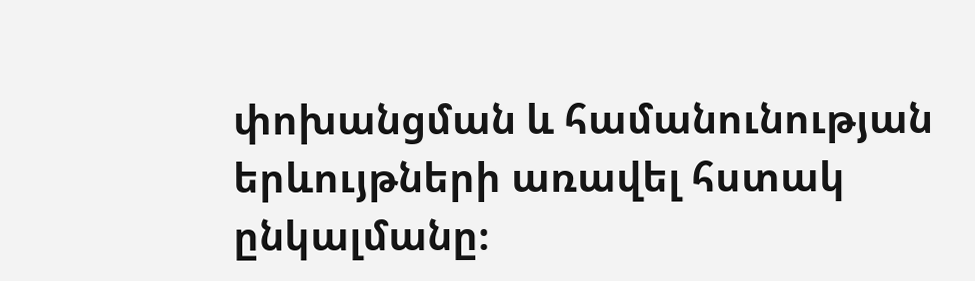փոխանցման և համանունության երևույթների առավել հստակ ընկալմանը։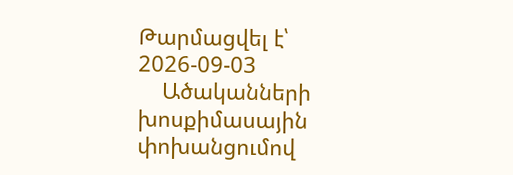Թարմացվել է՝ 2026-09-03
    Ածականների խոսքիմասային փոխանցումով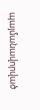պայմանավորված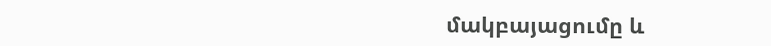մակբայացումը և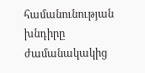համանունության խնդիրը ժամանակակից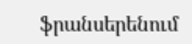ֆրանսերենում